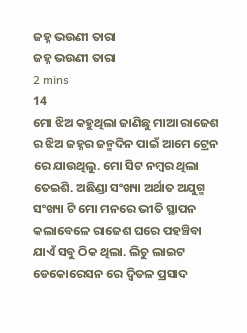ଜହ୍ନ ଭଉଣୀ ତାରା
ଜହ୍ନ ଭଉଣୀ ତାରା
2 mins
14
ମୋ ଝିଅ କହୁଥିଲା ଜାଣିଛୁ ମାଆ ରାଜେଶ ର ଝିଅ ଜହ୍ନର ଜନ୍ମଦିନ ପାଇଁ ଆମେ ଟ୍ରେନ ରେ ଯାଉଥିଲୁ. ମୋ ସିଟ ନମ୍ବର ଥିଲା ତେଇଶି. ଅଛିଣ୍ଡା ସଂଖ୍ୟା ଅର୍ଥାତ ଅଯୁଗ୍ମ ସଂଖ୍ୟା ଟି ମୋ ମନରେ ଭୀତି ସ୍ଥାପନ କଲାବେଳେ ରାଜେଶ ଘରେ ପହଞ୍ଚିବା ଯାଏଁ ସବୁ ଠିକ ଥିଲା. ଲିଚୁ ଲାଇଟ ଡେକୋରେସନ ରେ ଦ୍ବିତଳ ପ୍ରସାଦ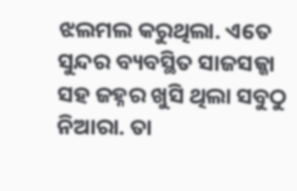ଝଲମଲ କରୁଥିଲା. ଏତେ ସୁନ୍ଦର ବ୍ୟବସ୍ଥିତ ସାଜସଜ୍ଜା ସହ ଜହ୍ନର ଖୁସି ଥିଲା ସବୁଠୁ ନିଆରା. ତା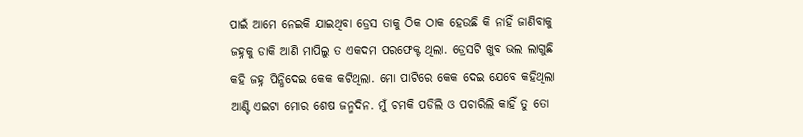ପାଇଁ ଆମେ ନେଇକି ଯାଇଥିବା ଡ୍ରେସ ତାକୁ ଠିକ ଠାକ ହେଉଛି କି ନାହିଁ ଜାଣିବାକୁ ଜହ୍ନକୁ ଡାକି ଆଣି ମାପିଲୁ ତ ଏକଦମ ପରଫେକ୍ଟ ଥିଲା. ଡ୍ରେସଟି ଖୁବ ଭଲ ଲାଗୁଛି କହି ଜହ୍ନ ପିନ୍ଧିଦେଇ କେକ କଟିଥିଲା. ମୋ ପାଟିରେ କେକ ଦେଇ ଯେବେ କହିଥିଲା ଆଣ୍ଟି ଏଇଟା ମୋର ଶେଷ ଜନ୍ମଦିନ. ମୁଁ ଚମକି ପଡିଲି ଓ ପଚାରିଲି କାହିଁ ତୁ ତୋ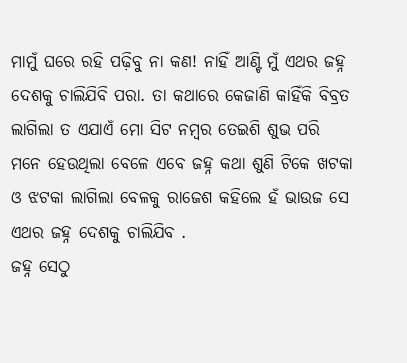ମାମୁଁ ଘରେ ରହି ପଢ଼ିବୁ ନା କଣ! ନାହିଁ ଆଣ୍ଟି ମୁଁ ଏଥର ଜହ୍ନ ଦେଶକୁ ଚାଲିଯିବି ପରା. ତା କଥାରେ କେଜାଣି କାହିଁକି ବିବ୍ରତ ଲାଗିଲା ତ ଏଯାଏଁ ମୋ ସିଟ ନମ୍ବର ତେଇଶି ଶୁଭ ପରି ମନେ ହେଉଥିଲା ବେଳେ ଏବେ ଜହ୍ନ କଥା ଶୁଣି ଟିକେ ଖଟକା ଓ ଝଟକା ଲାଗିଲା ବେଳକୁ ରାଜେଶ କହିଲେ ହଁ ଭାଉଜ ସେ ଏଥର ଜହ୍ନ ଦେଶକୁ ଚାଲିଯିବ .
ଜହ୍ନ ସେଠୁ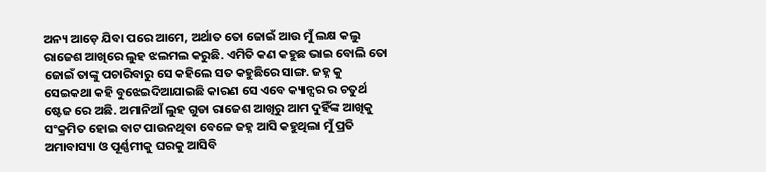ଅନ୍ୟ ଆଡ଼େ ଯିବା ପରେ ଆମେ, ଅର୍ଥାତ ତୋ ଜୋଇଁ ଆଉ ମୁଁ ଲକ୍ଷ କଲୁ ରାଜେଶ ଆଖିରେ ଲୁହ ଝଲମଲ କରୁଛି. ଏମିତି କଣ କହୁଛ ଭାଇ ବୋଲି ତୋ ଜୋଇଁ ତାଙ୍କୁ ପଚାରିବାରୁ ସେ କହିଲେ ସତ କହୁଛିରେ ସାଙ୍ଗ. ଜହ୍ନ କୁ ସେଇକଥା କହି ବୁଝେଇଦିଆଯାଇଛି କାରଣ ସେ ଏବେ କ୍ୟାନ୍ସର ର ଚତୁର୍ଥ ଷ୍ଟେଜ ରେ ଅଛି. ଅମାନିଆଁ ଲୁହ ଗୁଡା ରାଜେଶ ଆଖିରୁ ଆମ ଦୁହିଁଙ୍କ ଆଖିକୁ ସଂକ୍ରମିତ ହୋଇ ବାଟ ପାଉନଥିବା ବେଳେ ଜହ୍ନ ଆସି କହୁଥିଲା ମୁଁ ପ୍ରତି ଅମାବାସ୍ୟା ଓ ପୂର୍ଣ୍ଣମୀକୁ ଘରକୁ ଆସିବି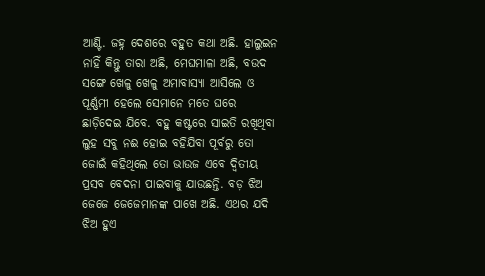ଆଣ୍ଟି. ଜହ୍ନ ଦେଶରେ ବହୁତ କଥା ଅଛି. ହାଲୁଇନ ନାହିଁ କିନ୍ତୁ ତାରା ଅଛି, ମେଘମାଳା ଅଛି, ବଉଦ ସଙ୍ଗେ ଖେଳୁ ଖେଳୁ ଅମାବାସ୍ୟା ଆସିଲେ ଓ ପୂର୍ଣ୍ଣମୀ ହେଲେ ସେମାନେ ମତେ ଘରେ ଛାଡ଼ିଦେଇ ଯିବେ. ବହୁ କଷ୍ଟରେ ସାଇତି ରଖିଥିବା ଲୁହ ସବୁ ନଈ ହୋଇ ବହିଯିବା ପୂର୍ବରୁ ତୋ ଜୋଇଁ କହିଥିଲେ ତୋ ଭାଉଜ ଏବେ ଦ୍ୱିତୀୟ ପ୍ରସବ ବେଦନା ପାଇବାକୁ ଯାଉଛନ୍ତି. ବଡ଼ ଝିଅ ଜେଜେ ଜେଜେମାନଙ୍କ ପାଖେ ଅଛି. ଏଥର ଯଦି ଝିଅ ହୁଏ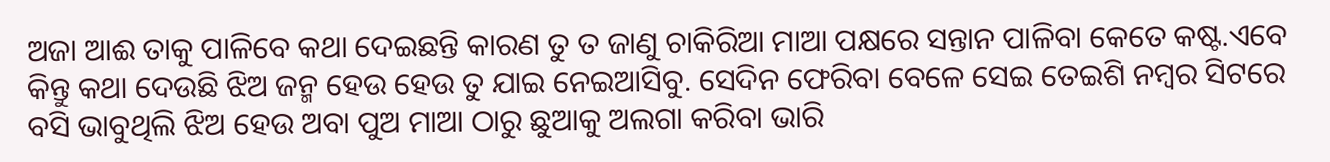ଅଜା ଆଈ ତାକୁ ପାଳିବେ କଥା ଦେଇଛନ୍ତି କାରଣ ତୁ ତ ଜାଣୁ ଚାକିରିଆ ମାଆ ପକ୍ଷରେ ସନ୍ତାନ ପାଳିବା କେତେ କଷ୍ଟ.ଏବେ କିନ୍ତୁ କଥା ଦେଉଛି ଝିଅ ଜନ୍ମ ହେଉ ହେଉ ତୁ ଯାଇ ନେଇଆସିବୁ. ସେଦିନ ଫେରିବା ବେଳେ ସେଇ ତେଇଶି ନମ୍ବର ସିଟରେ ବସି ଭାବୁଥିଲି ଝିଅ ହେଉ ଅବା ପୁଅ ମାଆ ଠାରୁ ଛୁଆକୁ ଅଲଗା କରିବା ଭାରି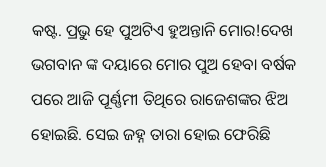କଷ୍ଟ. ପ୍ରଭୁ ହେ ପୁଅଟିଏ ହୁଅନ୍ତାନି ମୋର!ଦେଖ ଭଗବାନ ଙ୍କ ଦୟାରେ ମୋର ପୁଅ ହେବା ବର୍ଷକ ପରେ ଆଜି ପୂର୍ଣ୍ଣମୀ ତିଥିରେ ରାଜେଶଙ୍କର ଝିଅ ହୋଇଛି. ସେଇ ଜହ୍ନ ତାରା ହୋଇ ଫେରିଛି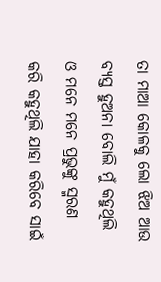ତା ମାଆ କୋଳକୁ ଲୋ ଝିଅ ଆଉ ବ୍ୟସ୍ତ ହୁଅନା ବୋଲି ମୁଁ କହୁଥିଲି ଓ ମନେ ମନେ ପ୍ରଭୁଙ୍କୁ ସ୍ମରଣ କରି କହୁଥିଲି ଯାହା କରିବେ ସାଇଁ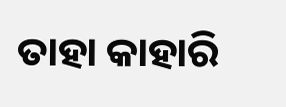ତାହା କାହାରି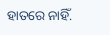ହାତରେ ନାହିଁ.